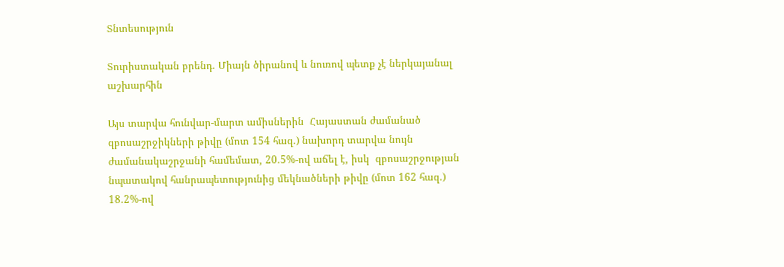Տնտեսություն

Տուրիստական բրենդ. Միայն ծիրանով և նուռով պետք չէ ներկայանալ աշխարհին

Այս տարվա հունվար-մարտ ամիսներին  Հայաստան ժամանած զբոսաշրջիկների թիվը (մոտ 154 հազ.) նախորդ տարվա նույն ժամանակաշրջանի համեմատ, 20.5%-ով աճել է, իսկ  զբոսաշրջության նպատակով հանրապետությունից մեկնածների թիվը (մոտ 162 հազ.)  18.2%-ով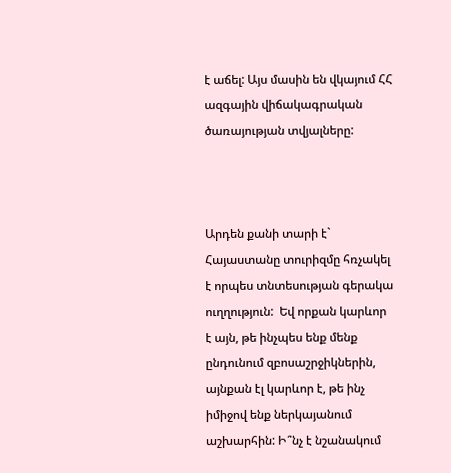է աճել: Այս մասին են վկայում ՀՀ ազգային վիճակագրական ծառայության տվյալները:



Արդեն քանի տարի է` Հայաստանը տուրիզմը հռչակել է որպես տնտեսության գերակա ուղղություն:  Եվ որքան կարևոր է այն, թե ինչպես ենք մենք ընդունում զբոսաշրջիկներին, այնքան էլ կարևոր է, թե ինչ իմիջով ենք ներկայանում աշխարհին: Ի՞նչ է նշանակում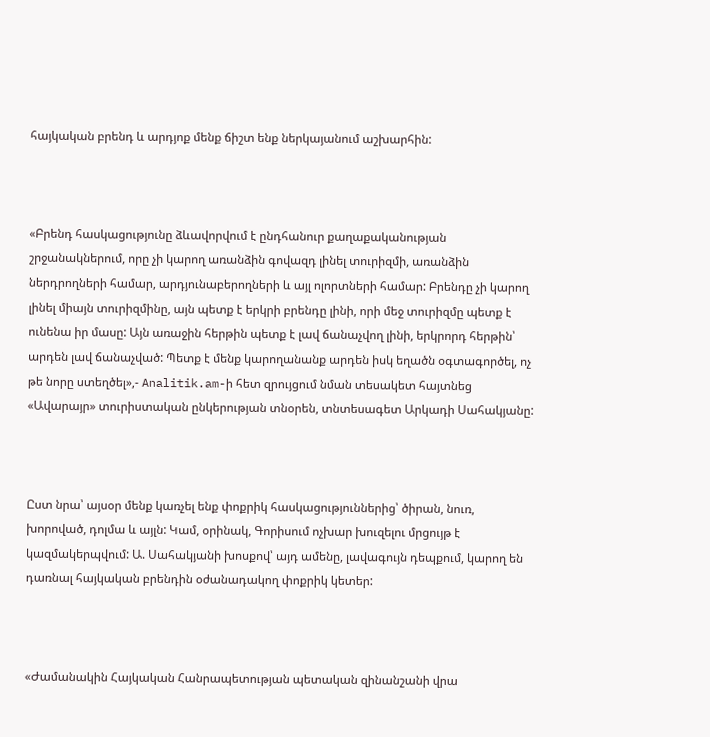հայկական բրենդ և արդյոք մենք ճիշտ ենք ներկայանում աշխարհին:



«Բրենդ հասկացությունը ձևավորվում է ընդհանուր քաղաքականության շրջանակներում, որը չի կարող առանձին գովազդ լինել տուրիզմի, առանձին ներդրողների համար, արդյունաբերողների և այլ ոլորտների համար: Բրենդը չի կարող լինել միայն տուրիզմինը, այն պետք է երկրի բրենդը լինի, որի մեջ տուրիզմը պետք է ունենա իր մասը: Այն առաջին հերթին պետք է լավ ճանաչվող լինի, երկրորդ հերթին՝ արդեն լավ ճանաչված: Պետք է մենք կարողանանք արդեն իսկ եղածն օգտագործել, ոչ թե նորը ստեղծել»,- Analitik.am-ի հետ զրույցում նման տեսակետ հայտնեց «Ավարայր» տուրիստական ընկերության տնօրեն, տնտեսագետ Արկադի Սահակյանը:



Ըստ նրա՝ այսօր մենք կառչել ենք փոքրիկ հասկացություններից՝ ծիրան, նուռ, խորոված, դոլմա և այլն: Կամ, օրինակ, Գորիսում ոչխար խուզելու մրցույթ է կազմակերպվում: Ա. Սահակյանի խոսքով՝ այդ ամենը, լավագույն դեպքում, կարող են դառնալ հայկական բրենդին օժանադակող փոքրիկ կետեր:



«Ժամանակին Հայկական Հանրապետության պետական զինանշանի վրա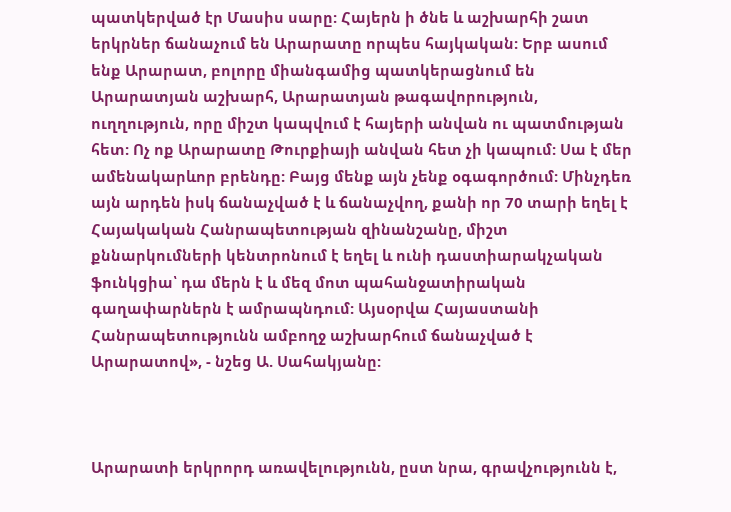պատկերված էր Մասիս սարը: Հայերն ի ծնե և աշխարհի շատ երկրներ ճանաչում են Արարատը որպես հայկական: Երբ ասում ենք Արարատ, բոլորը միանգամից պատկերացնում են Արարատյան աշխարհ, Արարատյան թագավորություն, ուղղություն, որը միշտ կապվում է հայերի անվան ու պատմության հետ: Ոչ ոք Արարատը Թուրքիայի անվան հետ չի կապում: Սա է մեր ամենակարևոր բրենդը: Բայց մենք այն չենք օգագործում: Մինչդեռ այն արդեն իսկ ճանաչված է և ճանաչվող, քանի որ 70 տարի եղել է Հայակական Հանրապետության զինանշանը, միշտ քննարկումների կենտրոնում է եղել և ունի դաստիարակչական ֆունկցիա՝ դա մերն է և մեզ մոտ պահանջատիրական գաղափարներն է ամրապնդում: Այսօրվա Հայաստանի Հանրապետությունն ամբողջ աշխարհում ճանաչված է Արարատով», - նշեց Ա. Սահակյանը:



Արարատի երկրորդ առավելությունն, ըստ նրա, գրավչությունն է,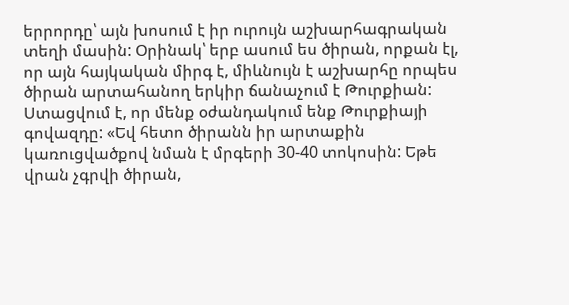երրորդը՝ այն խոսում է իր ուրույն աշխարհագրական տեղի մասին: Օրինակ՝ երբ ասում ես ծիրան, որքան էլ, որ այն հայկական միրգ է, միևնույն է աշխարհը որպես ծիրան արտահանող երկիր ճանաչում է Թուրքիան: Ստացվում է, որ մենք օժանդակում ենք Թուրքիայի գովազդը: «Եվ հետո ծիրանն իր արտաքին կառուցվածքով նման է մրգերի 30-40 տոկոսին: Եթե վրան չգրվի ծիրան,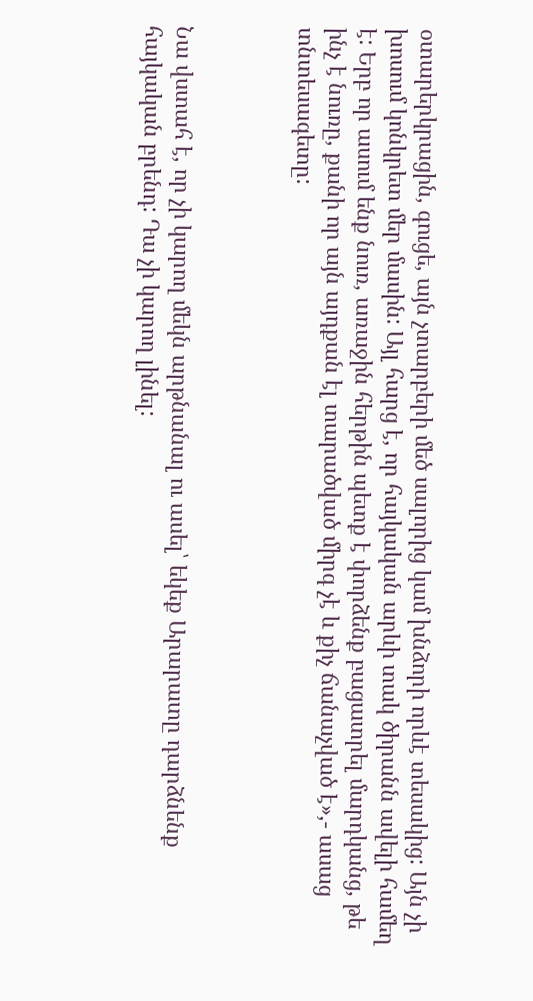օտարերկրացին, գուցե, այն չտարբերի մեծ սալորից կամ խնձորի որևէ տեսակից: Այն չի խոսում կոնկրետ մեր մասին: Այլ հարց է, որ հայկական արևի տակ ծիրանն ավելի համեղ է: Երբ որ ասում ենք նուռ, առաջին հերթին պետք է փորձենք բացատրել մարդկանց, թե ինչ է նուռը, քանի որ այն այդքան էլ տարածված միրգ չէ և քիչ ճանաչված է»,- ասաց  տնտեսագետը:



Նա վստահ է, որ չի կարող մեկն արթնանալ ու ասել՝ եկեք Արարատը դարձնենք հայկական բրենդ: Դա չի կարող լինել: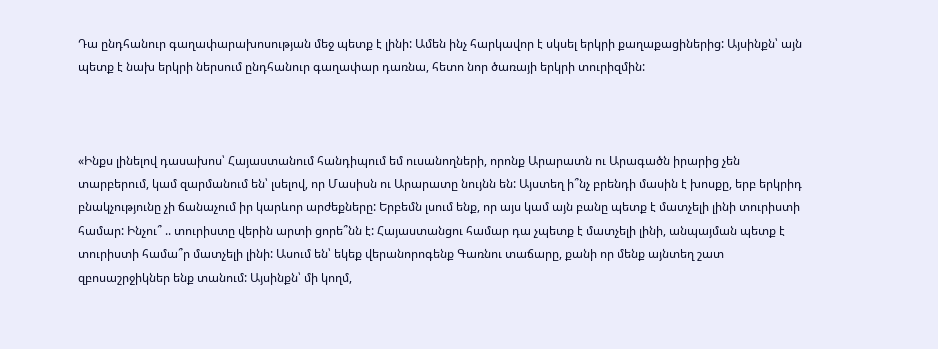Դա ընդհանուր գաղափարախոսության մեջ պետք է լինի: Ամեն ինչ հարկավոր է սկսել երկրի քաղաքացիներից: Այսինքն՝ այն պետք է նախ երկրի ներսում ընդհանուր գաղափար դառնա, հետո նոր ծառայի երկրի տուրիզմին:



«Ինքս լինելով դասախոս՝ Հայաստանում հանդիպում եմ ուսանողների, որոնք Արարատն ու Արագածն իրարից չեն տարբերում, կամ զարմանում են՝ լսելով, որ Մասիսն ու Արարատը նույնն են: Այստեղ ի՞նչ բրենդի մասին է խոսքը, երբ երկրիդ բնակչությունը չի ճանաչում իր կարևոր արժեքները: Երբեմն լսում ենք, որ այս կամ այն բանը պետք է մատչելի լինի տուրիստի համար: Ինչու՞ .. տուրիստը վերին արտի ցորե՞նն է: Հայաստանցու համար դա չպետք է մատչելի լինի, անպայման պետք է տուրիստի համա՞ր մատչելի լինի: Ասում են՝ եկեք վերանորոգենք Գառնու տաճարը, քանի որ մենք այնտեղ շատ զբոսաշրջիկներ ենք տանում: Այսինքն՝ մի կողմ,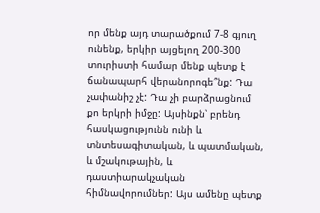որ մենք այդ տարածքում 7-8 գյուղ ունենք, երկիր այցելող 200-300 տուրիստի համար մենք պետք է ճանապարհ վերանորոգե՞նք: Դա չափանիշ չէ: Դա չի բարձրացնում քո երկրի իմջը: Այսինքն՝ բրենդ հասկացությունն ունի և տնտեսագիտական, և պատմական, և մշակութային, և դաստիարակչական հիմնավորումներ: Այս ամենը պետք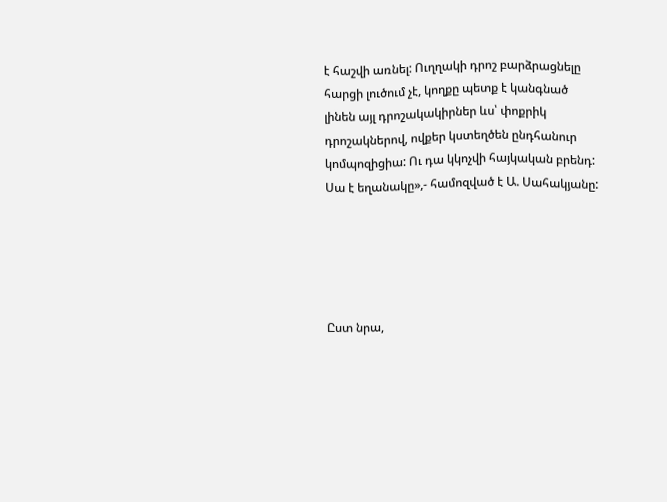է հաշվի առնել: Ուղղակի դրոշ բարձրացնելը հարցի լուծում չէ, կողքը պետք է կանգնած լինեն այլ դրոշակակիրներ ևս՝ փոքրիկ դրոշակներով, ովքեր կստեղծեն ընդհանուր կոմպոզիցիա: Ու դա կկոչվի հայկական բրենդ: Սա է եղանակը»,- համոզված է Ա. Սահակյանը:





Ըստ նրա,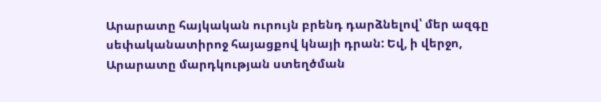Արարատը հայկական ուրույն բրենդ դարձնելով՝ մեր ազգը սեփականատիրոջ հայացքով կնայի դրան: Եվ, ի վերջո, Արարատը մարդկության ստեղծման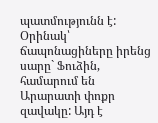պատմությունն է: Օրինակ՝ ճապոնացիները իրենց սարը` Ֆուձին, համարում են Արարատի փոքր զավակը: Այդ է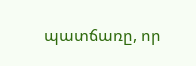պատճառը, որ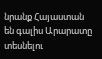նրանք Հայաստան են գալիս Արարատը տեսնելու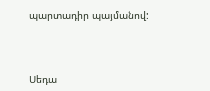պարտադիր պայմանով:



Սեդա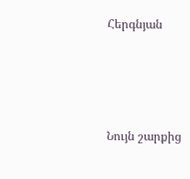Հերգնյան





Նույն շարքից